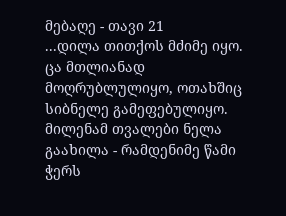მებაღე - თავი 21
...დილა თითქოს მძიმე იყო. ცა მთლიანად მოღრუბლულიყო, ოთახშიც სიბნელე გამეფებულიყო. მილენამ თვალები ნელა გაახილა - რამდენიმე წამი ჭერს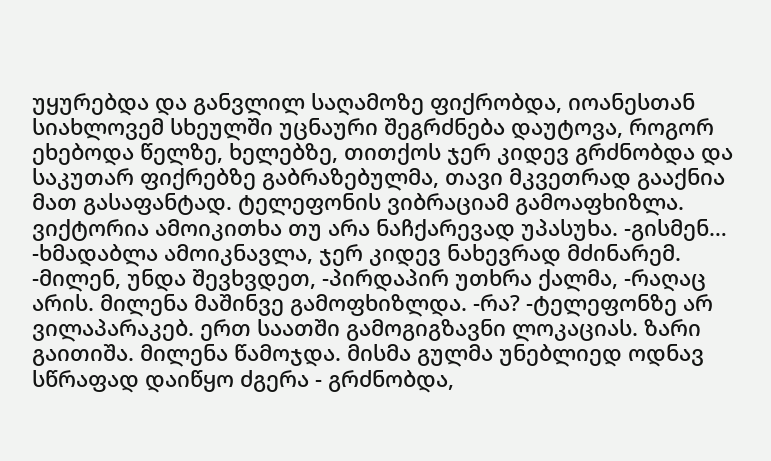უყურებდა და განვლილ საღამოზე ფიქრობდა, იოანესთან სიახლოვემ სხეულში უცნაური შეგრძნება დაუტოვა, როგორ ეხებოდა წელზე, ხელებზე, თითქოს ჯერ კიდევ გრძნობდა და საკუთარ ფიქრებზე გაბრაზებულმა, თავი მკვეთრად გააქნია მათ გასაფანტად. ტელეფონის ვიბრაციამ გამოაფხიზლა. ვიქტორია ამოიკითხა თუ არა ნაჩქარევად უპასუხა. -გისმენ… -ხმადაბლა ამოიკნავლა, ჯერ კიდევ ნახევრად მძინარემ. -მილენ, უნდა შევხვდეთ, -პირდაპირ უთხრა ქალმა, -რაღაც არის. მილენა მაშინვე გამოფხიზლდა. -რა? -ტელეფონზე არ ვილაპარაკებ. ერთ საათში გამოგიგზავნი ლოკაციას. ზარი გაითიშა. მილენა წამოჯდა. მისმა გულმა უნებლიედ ოდნავ სწრაფად დაიწყო ძგერა - გრძნობდა,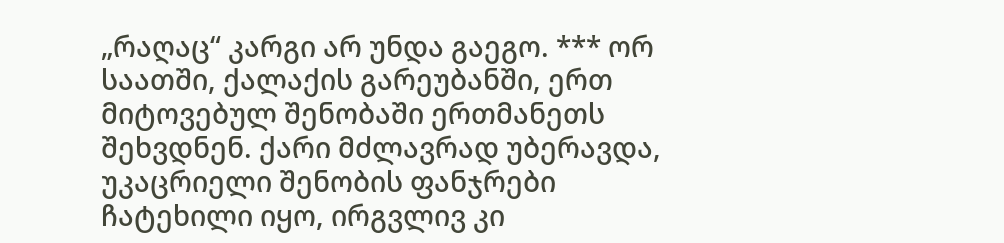„რაღაც“ კარგი არ უნდა გაეგო. *** ორ საათში, ქალაქის გარეუბანში, ერთ მიტოვებულ შენობაში ერთმანეთს შეხვდნენ. ქარი მძლავრად უბერავდა, უკაცრიელი შენობის ფანჯრები ჩატეხილი იყო, ირგვლივ კი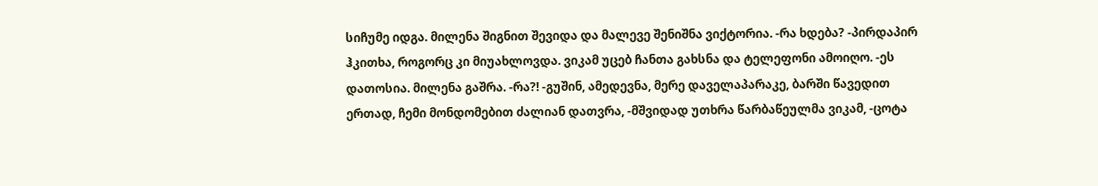სიჩუმე იდგა. მილენა შიგნით შევიდა და მალევე შენიშნა ვიქტორია. -რა ხდება? -პირდაპირ ჰკითხა, როგორც კი მიუახლოვდა. ვიკამ უცებ ჩანთა გახსნა და ტელეფონი ამოიღო. -ეს დათოსია. მილენა გაშრა. -რა?! -გუშინ, ამედევნა, მერე დაველაპარაკე, ბარში წავედით ერთად, ჩემი მონდომებით ძალიან დათვრა, -მშვიდად უთხრა წარბაწეულმა ვიკამ, -ცოტა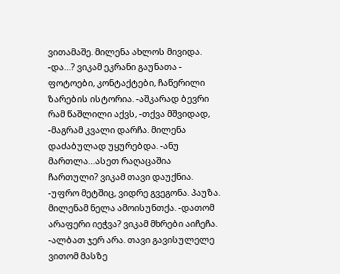ვითამაშე. მილენა ახლოს მივიდა. -და…? ვიკამ ეკრანი გაუნათა - ფოტოები, კონტაქტები, ჩაწერილი ზარების ისტორია. -აშკარად ბევრი რამ წაშლილი აქვს, -თქვა მშვიდად, -მაგრამ კვალი დარჩა. მილენა დაძაბულად უყურებდა. -ანუ მართლა…ასეთ რაღაცაშია ჩართული? ვიკამ თავი დაუქნია. -უფრო მეტშიც, ვიდრე გვეგონა. პაუზა. მილენამ ნელა ამოისუნთქა. -დათომ არაფერი იეჭვა? ვიკამ მხრები აიჩეჩა. -ალბათ ჯერ არა. თავი გავისულელე ვითომ მასზე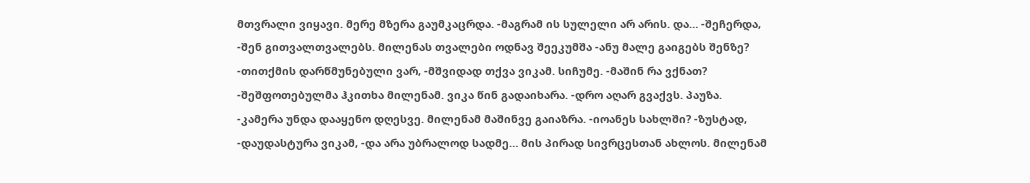მთვრალი ვიყავი. მერე მზერა გაუმკაცრდა. -მაგრამ ის სულელი არ არის. და… -შეჩერდა, -შენ გითვალთვალებს. მილენას თვალები ოდნავ შეეკუმშა -ანუ მალე გაიგებს შენზე? -თითქმის დარწმუნებული ვარ, -მშვიდად თქვა ვიკამ. სიჩუმე. -მაშინ რა ვქნათ? -შეშფოთებულმა ჰკითხა მილენამ. ვიკა წინ გადაიხარა. -დრო აღარ გვაქვს. პაუზა. -კამერა უნდა დააყენო დღესვე. მილენამ მაშინვე გაიაზრა. -იოანეს სახლში? -ზუსტად, -დაუდასტურა ვიკამ, -და არა უბრალოდ სადმე… მის პირად სივრცესთან ახლოს. მილენამ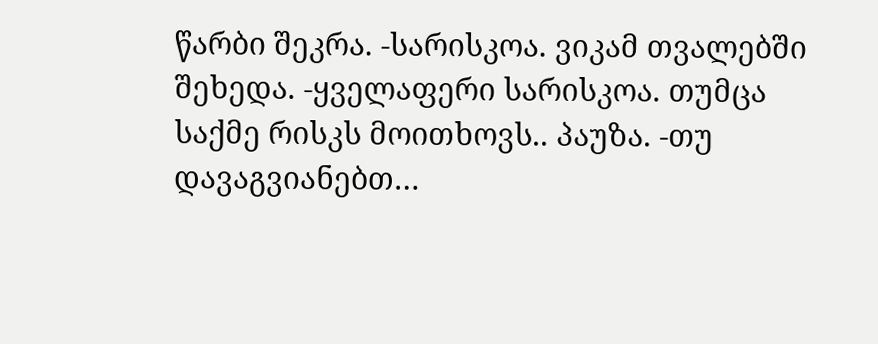წარბი შეკრა. -სარისკოა. ვიკამ თვალებში შეხედა. -ყველაფერი სარისკოა. თუმცა საქმე რისკს მოითხოვს.. პაუზა. -თუ დავაგვიანებთ…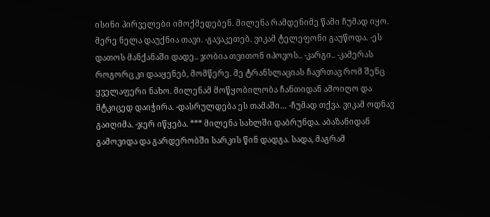ისინი პირველები იმოქმედებენ. მილენა რამდენიმე წამი ჩუმად იყო. მერე ნელა დაუქნია თავი. -გავაკეთებ. ვიკამ ტელეფონი გაუწოდა. -ეს დათოს მანქანაში დადე.. ჯობია თვითონ იპოვოს.. -კარგი.. -კამერას როგორც კი დააყენებ, მომწერე. მე ტრანსლაციას ჩავრთავ რომ შენც ყველაფერი ნახო. მილენამ მოწყობილობა ჩანთიდან ამოიღო და მტკიცედ დაიჭირა. -დასრულდება ეს თამაში… -ჩუმად თქვა. ვიკამ ოდნავ გაიღიმა. -ჯერ იწყება. *** მილენა სახლში დაბრუნდა. აბაზანიდან გამოვიდა და გარდერობში სარკის წინ დადგა. სადა, მაგრამ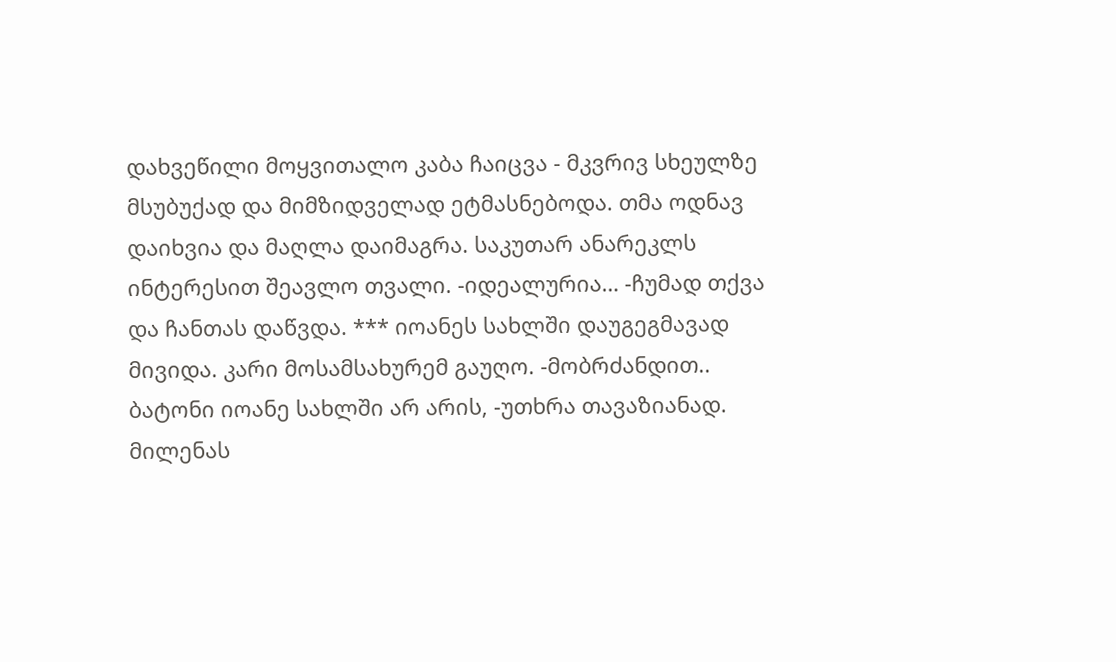დახვეწილი მოყვითალო კაბა ჩაიცვა - მკვრივ სხეულზე მსუბუქად და მიმზიდველად ეტმასნებოდა. თმა ოდნავ დაიხვია და მაღლა დაიმაგრა. საკუთარ ანარეკლს ინტერესით შეავლო თვალი. -იდეალურია… -ჩუმად თქვა და ჩანთას დაწვდა. *** იოანეს სახლში დაუგეგმავად მივიდა. კარი მოსამსახურემ გაუღო. -მობრძანდით.. ბატონი იოანე სახლში არ არის, -უთხრა თავაზიანად. მილენას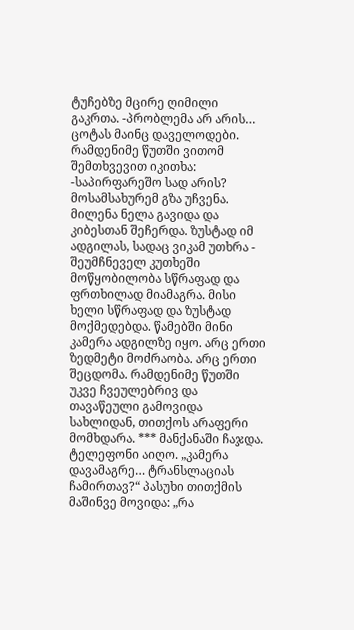ტუჩებზე მცირე ღიმილი გაკრთა. -პრობლემა არ არის… ცოტას მაინც დაველოდები. რამდენიმე წუთში ვითომ შემთხვევით იკითხა: -საპირფარეშო სად არის? მოსამსახურემ გზა უჩვენა. მილენა ნელა გავიდა და კიბესთან შეჩერდა. ზუსტად იმ ადგილას, სადაც ვიკამ უთხრა - შეუმჩნეველ კუთხეში მოწყობილობა სწრაფად და ფრთხილად მიამაგრა. მისი ხელი სწრაფად და ზუსტად მოქმედებდა. წამებში მინი კამერა ადგილზე იყო. არც ერთი ზედმეტი მოძრაობა. არც ერთი შეცდომა. რამდენიმე წუთში უკვე ჩვეულებრივ და თავაწეული გამოვიდა სახლიდან, თითქოს არაფერი მომხდარა. *** მანქანაში ჩაჯდა. ტელეფონი აიღო. „კამერა დავამაგრე… ტრანსლაციას ჩამირთავ?“ პასუხი თითქმის მაშინვე მოვიდა: „რა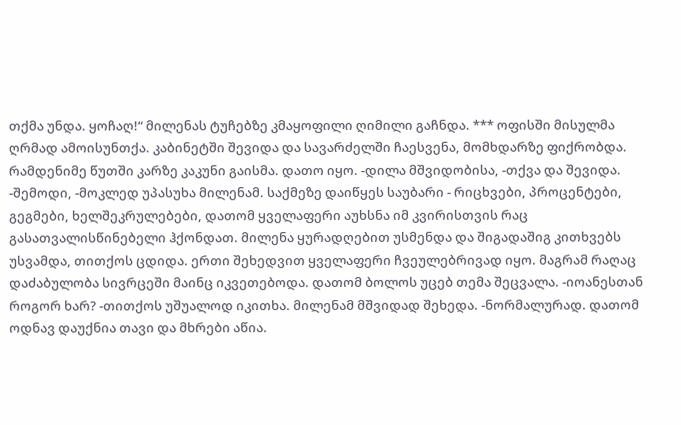თქმა უნდა. ყოჩაღ!“ მილენას ტუჩებზე კმაყოფილი ღიმილი გაჩნდა. *** ოფისში მისულმა ღრმად ამოისუნთქა. კაბინეტში შევიდა და სავარძელში ჩაესვენა, მომხდარზე ფიქრობდა. რამდენიმე წუთში კარზე კაკუნი გაისმა. დათო იყო. -დილა მშვიდობისა, -თქვა და შევიდა. -შემოდი, -მოკლედ უპასუხა მილენამ. საქმეზე დაიწყეს საუბარი - რიცხვები, პროცენტები, გეგმები, ხელშეკრულებები, დათომ ყველაფერი აუხსნა იმ კვირისთვის რაც გასათვალისწინებელი ჰქონდათ. მილენა ყურადღებით უსმენდა და შიგადაშიგ კითხვებს უსვამდა, თითქოს ცდიდა. ერთი შეხედვით ყველაფერი ჩვეულებრივად იყო. მაგრამ რაღაც დაძაბულობა სივრცეში მაინც იკვეთებოდა. დათომ ბოლოს უცებ თემა შეცვალა. -იოანესთან როგორ ხარ? -თითქოს უშუალოდ იკითხა. მილენამ მშვიდად შეხედა. -ნორმალურად. დათომ ოდნავ დაუქნია თავი და მხრები აწია.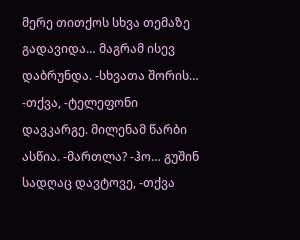მერე თითქოს სხვა თემაზე გადავიდა… მაგრამ ისევ დაბრუნდა. -სხვათა შორის… -თქვა, -ტელეფონი დავკარგე. მილენამ წარბი ასწია. -მართლა? -ჰო… გუშინ სადღაც დავტოვე, -თქვა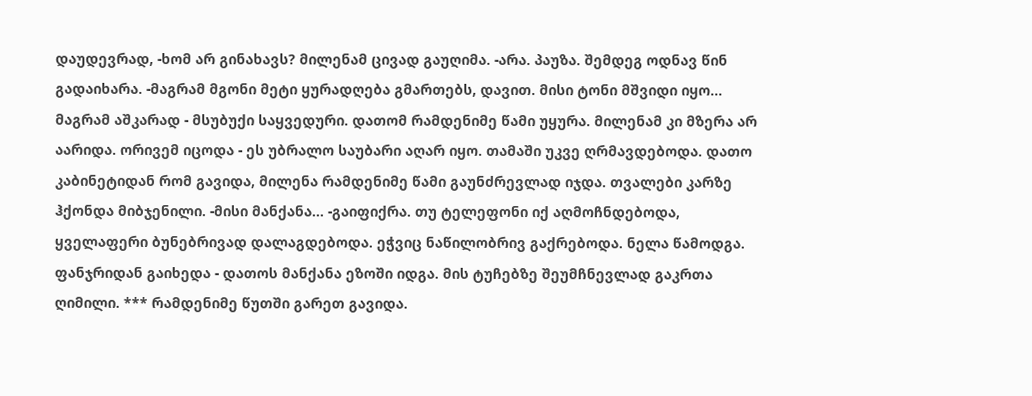დაუდევრად, -ხომ არ გინახავს? მილენამ ცივად გაუღიმა. -არა. პაუზა. შემდეგ ოდნავ წინ გადაიხარა. -მაგრამ მგონი მეტი ყურადღება გმართებს, დავით. მისი ტონი მშვიდი იყო… მაგრამ აშკარად - მსუბუქი საყვედური. დათომ რამდენიმე წამი უყურა. მილენამ კი მზერა არ აარიდა. ორივემ იცოდა - ეს უბრალო საუბარი აღარ იყო. თამაში უკვე ღრმავდებოდა. დათო კაბინეტიდან რომ გავიდა, მილენა რამდენიმე წამი გაუნძრევლად იჯდა. თვალები კარზე ჰქონდა მიბჯენილი. -მისი მანქანა… -გაიფიქრა. თუ ტელეფონი იქ აღმოჩნდებოდა, ყველაფერი ბუნებრივად დალაგდებოდა. ეჭვიც ნაწილობრივ გაქრებოდა. ნელა წამოდგა. ფანჯრიდან გაიხედა - დათოს მანქანა ეზოში იდგა. მის ტუჩებზე შეუმჩნევლად გაკრთა ღიმილი. *** რამდენიმე წუთში გარეთ გავიდა.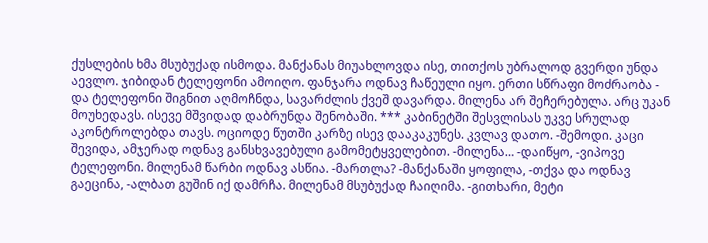ქუსლების ხმა მსუბუქად ისმოდა. მანქანას მიუახლოვდა ისე, თითქოს უბრალოდ გვერდი უნდა აევლო. ჯიბიდან ტელეფონი ამოიღო. ფანჯარა ოდნავ ჩაწეული იყო. ერთი სწრაფი მოძრაობა - და ტელეფონი შიგნით აღმოჩნდა, სავარძლის ქვეშ დავარდა. მილენა არ შეჩერებულა. არც უკან მოუხედავს. ისევე მშვიდად დაბრუნდა შენობაში. *** კაბინეტში შესვლისას უკვე სრულად აკონტროლებდა თავს. ოციოდე წუთში კარზე ისევ დააკაკუნეს. კვლავ დათო. -შემოდი. კაცი შევიდა, ამჯერად ოდნავ განსხვავებული გამომეტყველებით. -მილენა… -დაიწყო, -ვიპოვე ტელეფონი. მილენამ წარბი ოდნავ ასწია. -მართლა? -მანქანაში ყოფილა, -თქვა და ოდნავ გაეცინა, -ალბათ გუშინ იქ დამრჩა. მილენამ მსუბუქად ჩაიღიმა. -გითხარი, მეტი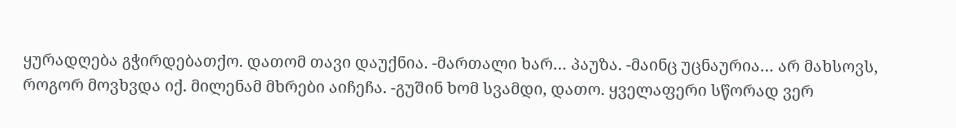ყურადღება გჭირდებათქო. დათომ თავი დაუქნია. -მართალი ხარ… პაუზა. -მაინც უცნაურია… არ მახსოვს, როგორ მოვხვდა იქ. მილენამ მხრები აიჩეჩა. -გუშინ ხომ სვამდი, დათო. ყველაფერი სწორად ვერ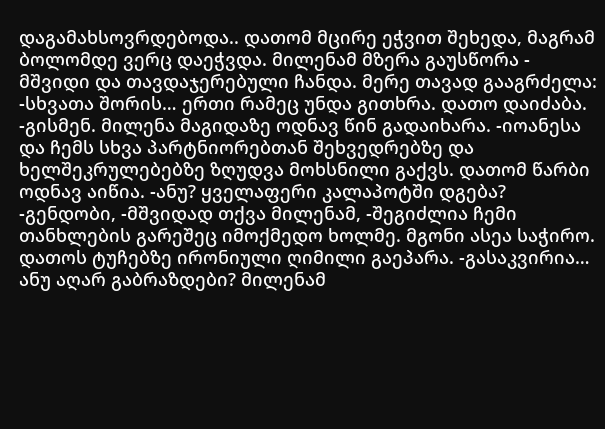დაგამახსოვრდებოდა.. დათომ მცირე ეჭვით შეხედა, მაგრამ ბოლომდე ვერც დაეჭვდა. მილენამ მზერა გაუსწორა - მშვიდი და თავდაჯერებული ჩანდა. მერე თავად გააგრძელა: -სხვათა შორის… ერთი რამეც უნდა გითხრა. დათო დაიძაბა. -გისმენ. მილენა მაგიდაზე ოდნავ წინ გადაიხარა. -იოანესა და ჩემს სხვა პარტნიორებთან შეხვედრებზე და ხელშეკრულებებზე ზღუდვა მოხსნილი გაქვს. დათომ წარბი ოდნავ აიწია. -ანუ? ყველაფერი კალაპოტში დგება? -გენდობი, -მშვიდად თქვა მილენამ, -შეგიძლია ჩემი თანხლების გარეშეც იმოქმედო ხოლმე. მგონი ასეა საჭირო. დათოს ტუჩებზე ირონიული ღიმილი გაეპარა. -გასაკვირია… ანუ აღარ გაბრაზდები? მილენამ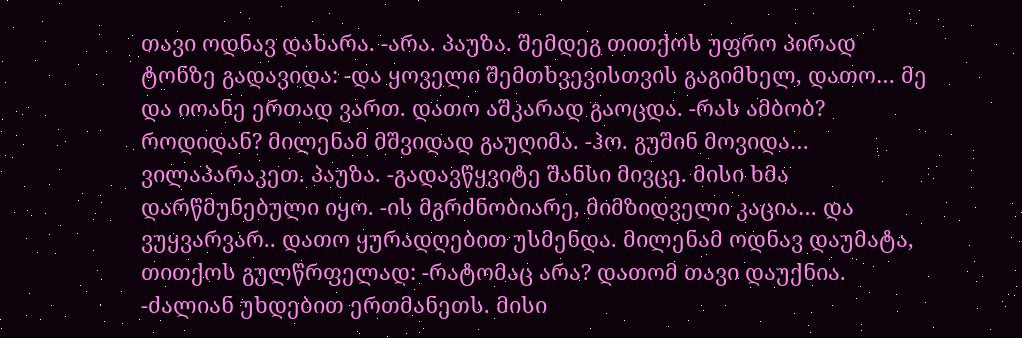თავი ოდნავ დახარა. -არა. პაუზა. შემდეგ თითქოს უფრო პირად ტონზე გადავიდა: -და ყოველი შემთხვევისთვის გაგიმხელ, დათო… მე და იოანე ერთად ვართ. დათო აშკარად გაოცდა. -რას ამბობ? როდიდან? მილენამ მშვიდად გაუღიმა. -ჰო. გუშინ მოვიდა… ვილაპარაკეთ. პაუზა. -გადავწყვიტე შანსი მივცე. მისი ხმა დარწმუნებული იყო. -ის მგრძნობიარე, მიმზიდველი კაცია… და ვუყვარვარ.. დათო ყურადღებით უსმენდა. მილენამ ოდნავ დაუმატა, თითქოს გულწრფელად: -რატომაც არა? დათომ თავი დაუქნია. -ძალიან უხდებით ერთმანეთს. მისი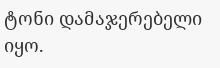ტონი დამაჯერებელი იყო.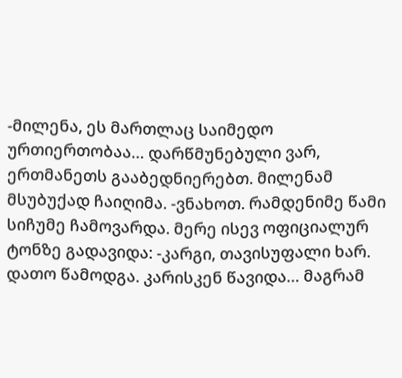-მილენა, ეს მართლაც საიმედო ურთიერთობაა… დარწმუნებული ვარ, ერთმანეთს გააბედნიერებთ. მილენამ მსუბუქად ჩაიღიმა. -ვნახოთ. რამდენიმე წამი სიჩუმე ჩამოვარდა. მერე ისევ ოფიციალურ ტონზე გადავიდა: -კარგი, თავისუფალი ხარ. დათო წამოდგა. კარისკენ წავიდა… მაგრამ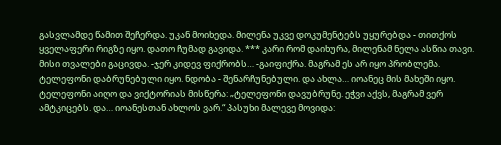გასვლამდე წამით შეჩერდა. უკან მოიხედა. მილენა უკვე დოკუმენტებს უყურებდა - თითქოს ყველაფერი რიგზე იყო. დათო ჩუმად გავიდა. *** კარი რომ დაიხურა, მილენამ ნელა ასწია თავი. მისი თვალები გაცივდა. -ჯერ კიდევ ფიქრობს… -გაიფიქრა. მაგრამ ეს არ იყო პრობლემა. ტელეფონი დაბრუნებული იყო. ნდობა - შენარჩუნებული. და ახლა… იოანეც მის მახეში იყო. ტელეფონი აიღო და ვიქტორიას მისწერა: „ტელეფონი დავუბრუნე. ეჭვი აქვს, მაგრამ ვერ ამტკიცებს. და… იოანესთან ახლოს ვარ.“ პასუხი მალევე მოვიდა: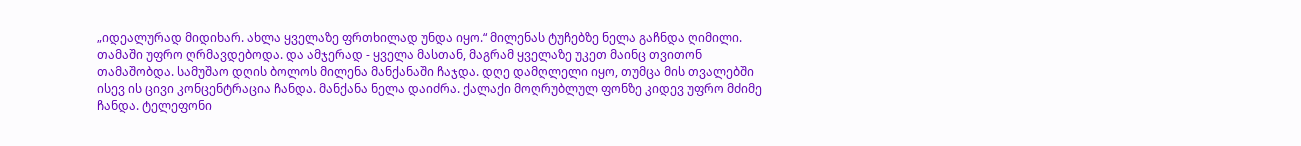„იდეალურად მიდიხარ. ახლა ყველაზე ფრთხილად უნდა იყო.“ მილენას ტუჩებზე ნელა გაჩნდა ღიმილი. თამაში უფრო ღრმავდებოდა. და ამჯერად - ყველა მასთან, მაგრამ ყველაზე უკეთ მაინც თვითონ თამაშობდა. სამუშაო დღის ბოლოს მილენა მანქანაში ჩაჯდა. დღე დამღლელი იყო, თუმცა მის თვალებში ისევ ის ცივი კონცენტრაცია ჩანდა. მანქანა ნელა დაიძრა. ქალაქი მოღრუბლულ ფონზე კიდევ უფრო მძიმე ჩანდა. ტელეფონი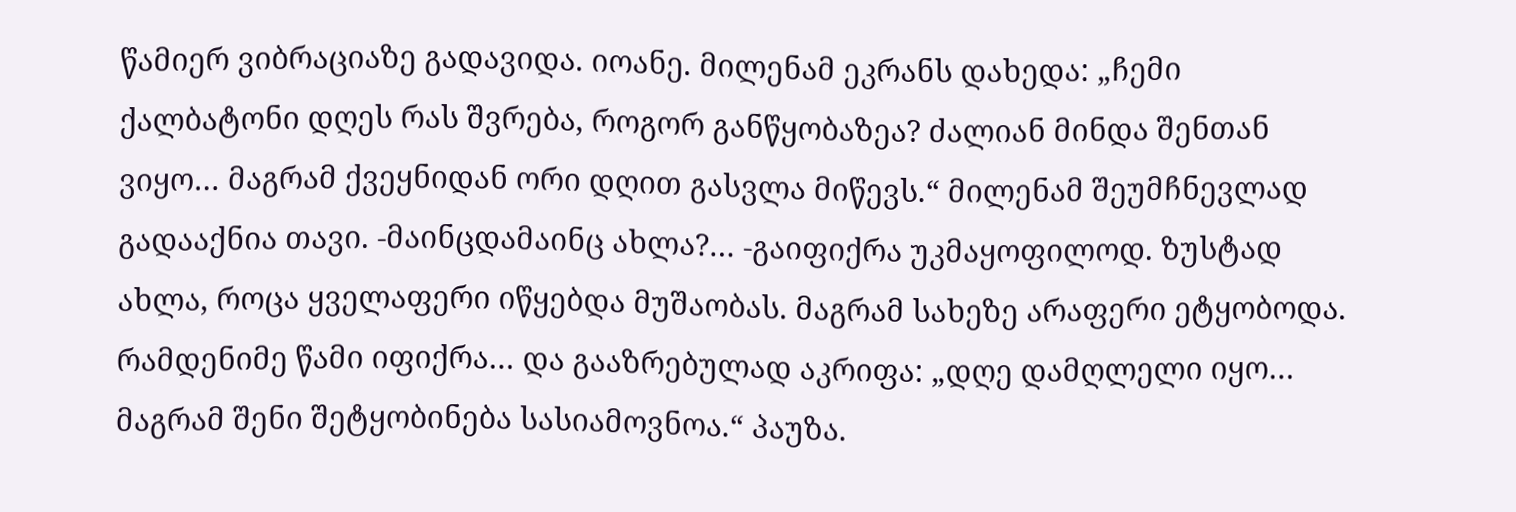წამიერ ვიბრაციაზე გადავიდა. იოანე. მილენამ ეკრანს დახედა: „ჩემი ქალბატონი დღეს რას შვრება, როგორ განწყობაზეა? ძალიან მინდა შენთან ვიყო… მაგრამ ქვეყნიდან ორი დღით გასვლა მიწევს.“ მილენამ შეუმჩნევლად გადააქნია თავი. -მაინცდამაინც ახლა?… -გაიფიქრა უკმაყოფილოდ. ზუსტად ახლა, როცა ყველაფერი იწყებდა მუშაობას. მაგრამ სახეზე არაფერი ეტყობოდა. რამდენიმე წამი იფიქრა… და გააზრებულად აკრიფა: „დღე დამღლელი იყო… მაგრამ შენი შეტყობინება სასიამოვნოა.“ პაუზა.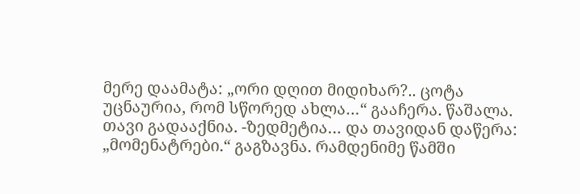მერე დაამატა: „ორი დღით მიდიხარ?.. ცოტა უცნაურია, რომ სწორედ ახლა…“ გააჩერა. წაშალა. თავი გადააქნია. -ზედმეტია… და თავიდან დაწერა: „მომენატრები.“ გაგზავნა. რამდენიმე წამში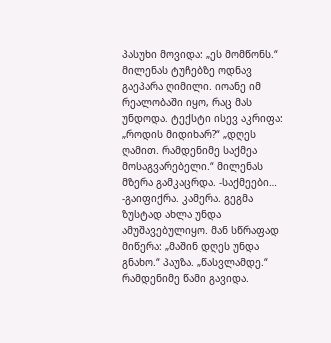პასუხი მოვიდა: „ეს მომწონს.“ მილენას ტუჩებზე ოდნავ გაეპარა ღიმილი. იოანე იმ რეალობაში იყო, რაც მას უნდოდა. ტექსტი ისევ აკრიფა: „როდის მიდიხარ?“ „დღეს ღამით. რამდენიმე საქმეა მოსაგვარებელი.“ მილენას მზერა გამკაცრდა. -საქმეები… -გაიფიქრა. კამერა. გეგმა ზუსტად ახლა უნდა ამუშავებულიყო. მან სწრაფად მიწერა: „მაშინ დღეს უნდა გნახო.“ პაუზა. „წასვლამდე.“ რამდენიმე წამი გავიდა.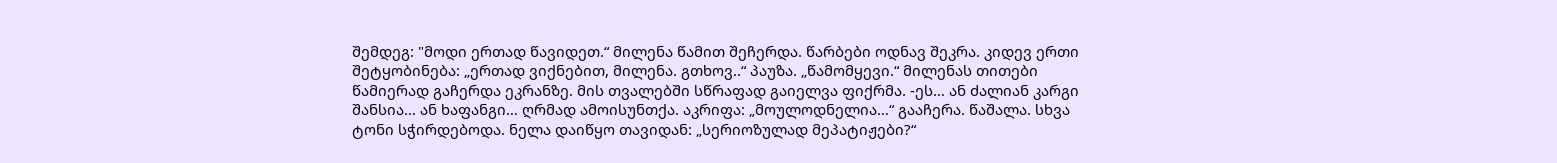შემდეგ: "მოდი ერთად წავიდეთ.“ მილენა წამით შეჩერდა. წარბები ოდნავ შეკრა. კიდევ ერთი შეტყობინება: „ერთად ვიქნებით, მილენა. გთხოვ..“ პაუზა. „წამომყევი.“ მილენას თითები წამიერად გაჩერდა ეკრანზე. მის თვალებში სწრაფად გაიელვა ფიქრმა. -ეს… ან ძალიან კარგი შანსია… ან ხაფანგი… ღრმად ამოისუნთქა. აკრიფა: „მოულოდნელია…“ გააჩერა. წაშალა. სხვა ტონი სჭირდებოდა. ნელა დაიწყო თავიდან: „სერიოზულად მეპატიჟები?“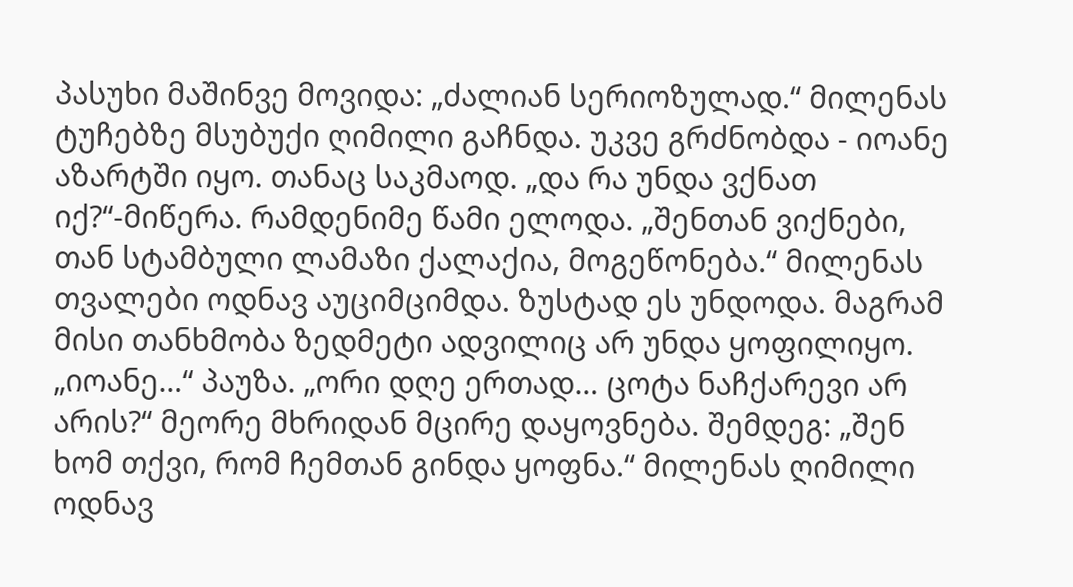პასუხი მაშინვე მოვიდა: „ძალიან სერიოზულად.“ მილენას ტუჩებზე მსუბუქი ღიმილი გაჩნდა. უკვე გრძნობდა - იოანე აზარტში იყო. თანაც საკმაოდ. „და რა უნდა ვქნათ იქ?“-მიწერა. რამდენიმე წამი ელოდა. „შენთან ვიქნები, თან სტამბული ლამაზი ქალაქია, მოგეწონება.“ მილენას თვალები ოდნავ აუციმციმდა. ზუსტად ეს უნდოდა. მაგრამ მისი თანხმობა ზედმეტი ადვილიც არ უნდა ყოფილიყო. „იოანე…“ პაუზა. „ორი დღე ერთად… ცოტა ნაჩქარევი არ არის?“ მეორე მხრიდან მცირე დაყოვნება. შემდეგ: „შენ ხომ თქვი, რომ ჩემთან გინდა ყოფნა.“ მილენას ღიმილი ოდნავ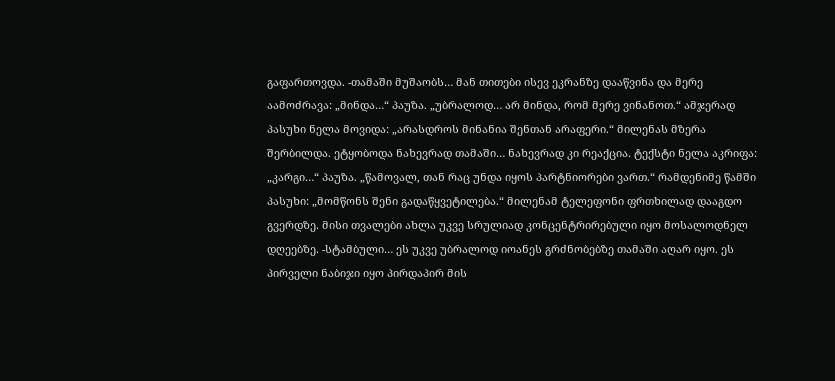გაფართოვდა. -თამაში მუშაობს… მან თითები ისევ ეკრანზე დააწვინა და მერე აამოძრავა: „მინდა…“ პაუზა. „უბრალოდ… არ მინდა, რომ მერე ვინანოთ.“ ამჯერად პასუხი ნელა მოვიდა: „არასდროს მინანია შენთან არაფერი.“ მილენას მზერა შერბილდა. ეტყობოდა ნახევრად თამაში… ნახევრად კი რეაქცია. ტექსტი ნელა აკრიფა: „კარგი…“ პაუზა. „წამოვალ, თან რაც უნდა იყოს პარტნიორები ვართ.“ რამდენიმე წამში პასუხი: „მომწონს შენი გადაწყვეტილება.“ მილენამ ტელეფონი ფრთხილად დააგდო გვერდზე. მისი თვალები ახლა უკვე სრულიად კონცენტრირებული იყო მოსალოდნელ დღეებზე. -სტამბული… ეს უკვე უბრალოდ იოანეს გრძნობებზე თამაში აღარ იყო. ეს პირველი ნაბიჯი იყო პირდაპირ მის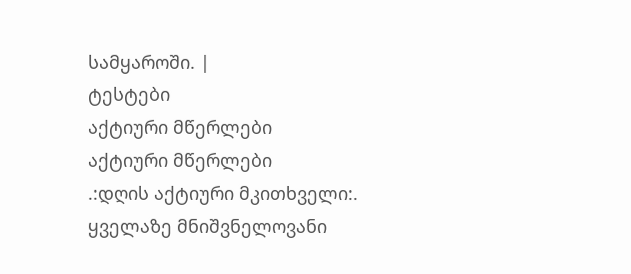სამყაროში. |
ტესტები
აქტიური მწერლები
აქტიური მწერლები
.:დღის აქტიური მკითხველი:.
ყველაზე მნიშვნელოვანი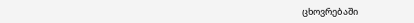ცხოვრებაში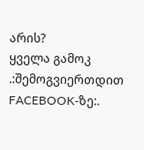არის?
ყველა გამოკ
.:შემოგვიერთდით FACEBOOK-ზე:.